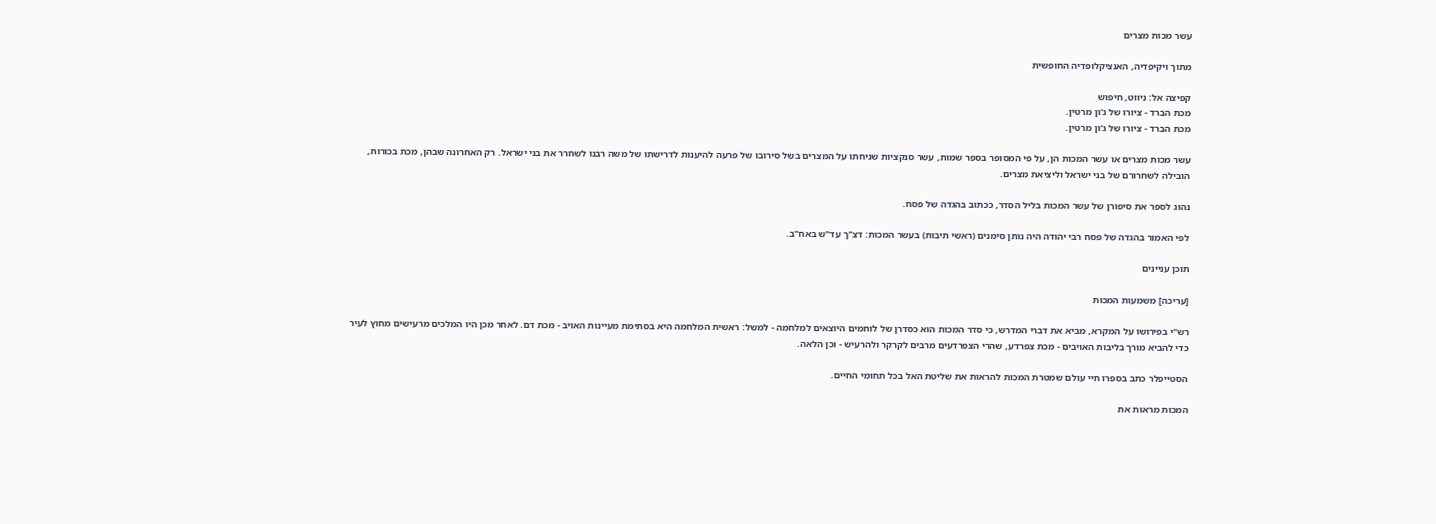עשר מכות מצרים

מתוך ויקיפדיה, האנציקלופדיה החופשית

קפיצה אל: ניווט, חיפוש
מכת הברד - ציורו של ג'ון מרטין.
מכת הברד - ציורו של ג'ון מרטין.

עשר מכות מצרים או עשר המכות הן, על פי המסופר בספר שמות, עשר סנקציות שניחתו על המצרים בשל סירובו של פרעה להיענות לדרישתו של משה רבנו לשחרר את בני ישראל. רק האחרונה שבהן, מכת בכורות, הובילה לשחרורם של בני ישראל וליציאת מצרים.

נהוג לספר את סיפורן של עשר המכות בליל הסדר, ככתוב בהגדה של פסח.

לפי האמור בהגדה של פסח רבי יהודה היה נותן סימנים (ראשי תיבות) בעשר המכות: דצ"ך עד"ש באח"ב.

תוכן עניינים

[עריכה] משמעות המכות

רש"י בפירושו על המקרא, מביא את דברי המדרש, כי סדר המכות הוא כסדרן של לוחמים היוצאים למלחמה - למשל: ראשית המלחמה היא בסתימת מעיינות האויב - מכת דם. לאחר מכן היו המלכים מרעישים מחוץ לעיר כדי להביא מורך בליבות האויבים - מכת צפרדע, שהרי הצפרדעים מרבים לקרקר ולהרעיש - וכן הלאה.

הסטייפלר כתב בספרו חיי עולם שמטרת המכות להראות את שליטת האל בכל תחומי החיים.

המכות מראות את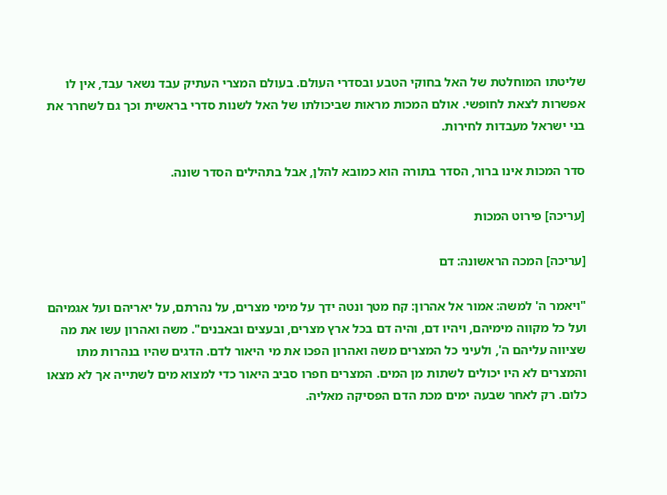שליטתו המוחלטת של האל בחוקי הטבע ובסדרי העולם. בעולם המצרי העתיק עבד נשאר עבד, אין לו אפשרות לצאת לחופשי. אולם המכות מראות שביכולתו של האל לשנות סדרי בראשית וכך גם לשחרר את בני ישראל מעבדות לחירות.

סדר המכות אינו ברור, הסדר בתורה הוא כמובא להלן, אבל בתהילים הסדר שונה.

[עריכה] פירוט המכות

[עריכה] המכה הראשונה: דם

"ויאמר ה' למשה: אמור אל אהרון: קח מטך ונטה ידך על מימי מצרים, על נהרתם, על יאריהם ועל אגמיהם ועל כל מקווה מימיהם, ויהיו דם, והיה דם בכל ארץ מצרים, ובעצים ובאבנים". משה ואהרון עשו את מה שציווה עליהם ה', ולעיני כל המצרים משה ואהרון הפכו את מי היאור לדם. הדגים שהיו בנהרות מתו והמצרים לא היו יכולים לשתות מן המים. המצרים חפרו סביב היאור כדי למצוא מים לשתייה אך לא מצאו כלום. רק לאחר שבעה ימים מכת הדם הפסיקה מאליה.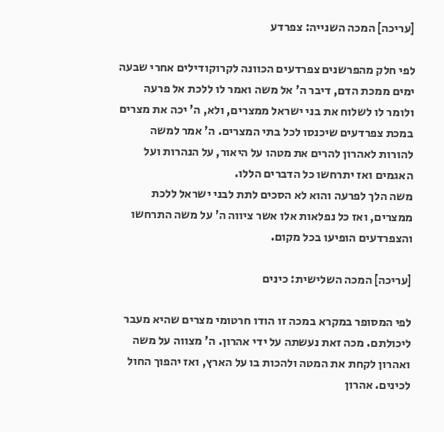[עריכה] המכה השנייה: צפרדע

לפי חלק מהפרשנים צפרדעים הכוונה לקרוקודילים אחרי שבעה ימים ממכת הדם, דיבר ה' אל משה ואמר לו ללכת אל פרעה ולומר לו לשלוח את בני ישראל ממצרים, ולא, ה' יכה את מצרים במכת צפרדעים שיכנסו לכל בתי המצרים. ה' אמר למשה להורות לאהרון להרים את מטהו על היאור, על הנהרות ועל האגמים ואז יתרחשו כל הדברים הללו.
משה הלך לפרעה והוא לא הסכים לתת לבני ישראל ללכת ממצרים, ואז כל נפלאות אלו אשר ציווה ה' על משה התרחשו והצפרדעים הופיעו בכל מקום.

[עריכה] המכה השלישית: כינים

לפי המסופר במקרא במכה זו הודו חרטומי מצרים שהיא מעבר ליכולתם. מכה זאת נעשתה על ידי אהרון. ה' מצווה על משה ואהרון לקחת את המטה ולהכות בו על הארץ, ואז יהפוך החול לכינים. אהרון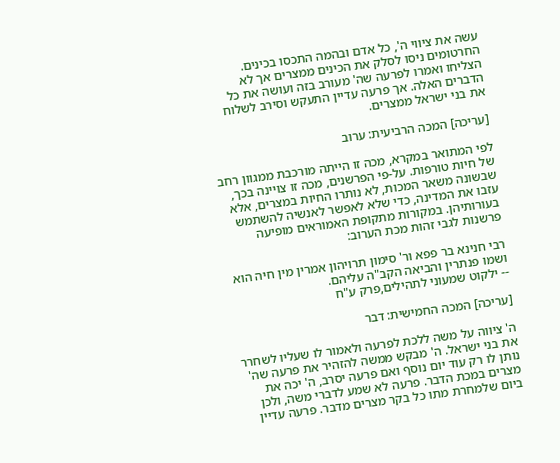עשה את ציווי ה', כל אדם ובהמה התכסו בכינים. החרטומים ניסו לסלק את הכינים ממצרים אך לא הצליחו ואמרו לפרעה שה' מעורב בזה ועושה את כל הדברים האלה. אך פרעה עדיין התעקש וסירב לשלוח את בני ישראל ממצרים.

[עריכה] המכה הרביעית: ערוב

לפי המתואר במקרא, מכה זו הייתה מורכבת ממגוון רחב של חיות טורפות. על-פי הפרשנים, מכה זו צויינה בכך, שבשונה משאר המכות, לא נותרו החיות במצרים, אלא עזבו את המדינה, כדי שלא לאפשר לאנשיה להשתמש בעורותיהן. במקורות מתקופת האמוראים מופיעה פרשנות לגבי זהות מכת הערוב:

רבי חנינא בר פפא ור' סימון תרויהון אמרין מין חיה הוא ושמו פנתרין והביאה הקב"ה עליהם.
-- ילקוט שמעוני לתהילים,פרק ע"ח

[עריכה] המכה החמישית: דבר

ה' ציווה על משה ללכת לפרעה ולאמור לו שעליו לשחרר את בני ישראל. ה' מבקש ממשה להזהיר את פרעה שה' נותן לו רק עוד יום נוסף ואם פרעה יסרב, ה' יכה את מצרים במכת הדבר. פרעה לא שמע לדברי משה, ולכן ביום שלמחרת מתו כל בקר מצרים מדבר. פרעה עדיין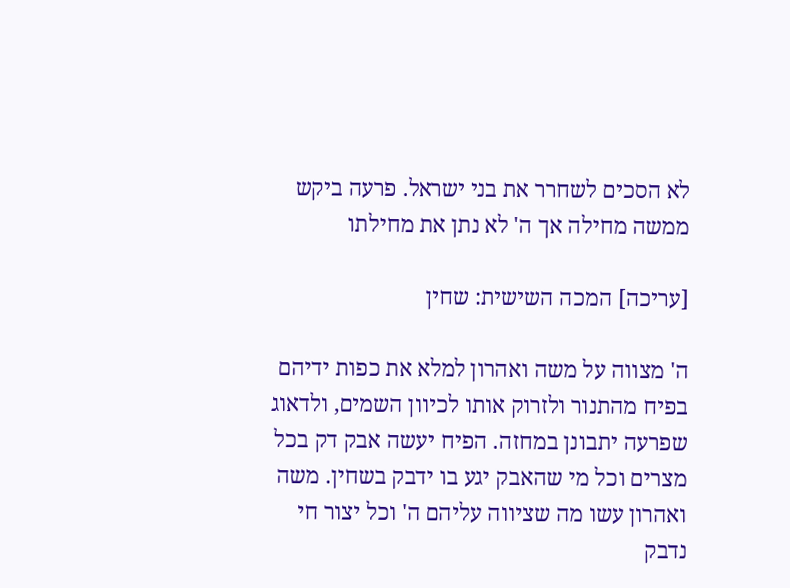לא הסכים לשחרר את בני ישראל. פרעה ביקש ממשה מחילה אך ה' לא נתן את מחילתו

[עריכה] המכה השישית: שחין

ה' מצווה על משה ואהרון למלא את כפות ידיהם בפיח מהתנור ולזרוק אותו לכיוון השמים, ולדאוג שפרעה יתבונן במחזה. הפיח יעשה אבק דק בכל מצרים וכל מי שהאבק יגע בו ידבק בשחין. משה ואהרון עשו מה שציווה עליהם ה' וכל יצור חי נדבק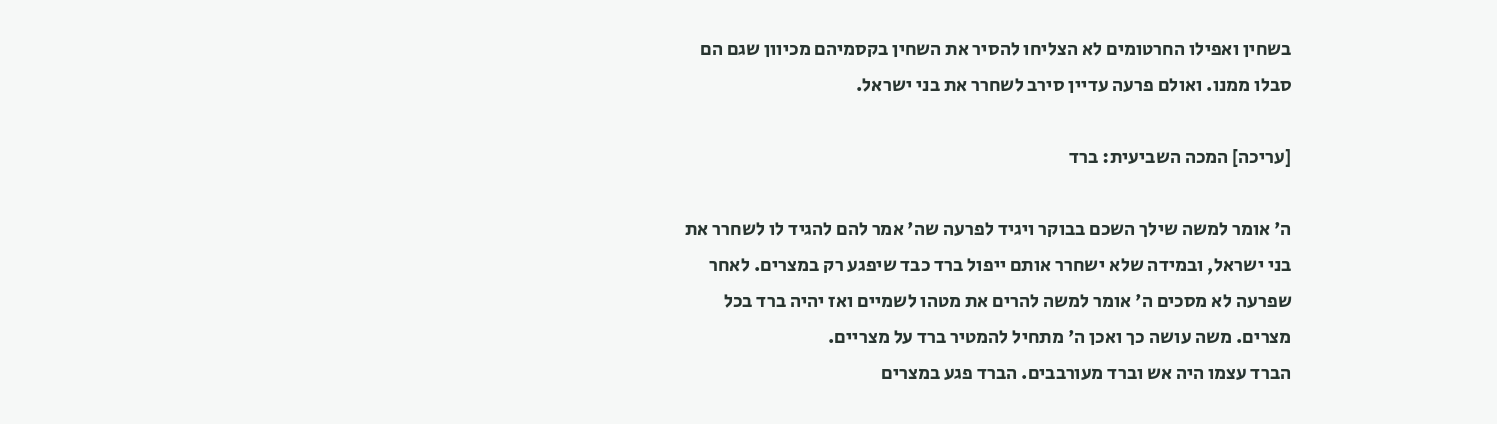בשחין ואפילו החרטומים לא הצליחו להסיר את השחין בקסמיהם מכיוון שגם הם סבלו ממנו. ואולם פרעה עדיין סירב לשחרר את בני ישראל.

[עריכה] המכה השביעית: ברד

ה' אומר למשה שילך השכם בבוקר ויגיד לפרעה שה' אמר להם להגיד לו לשחרר את בני ישראל, ובמידה שלא ישחרר אותם ייפול ברד כבד שיפגע רק במצרים. לאחר שפרעה לא מסכים ה' אומר למשה להרים את מטהו לשמיים ואז יהיה ברד בכל מצרים. משה עושה כך ואכן ה' מתחיל להמטיר ברד על מצריים.
הברד עצמו היה אש וברד מעורבבים. הברד פגע במצרים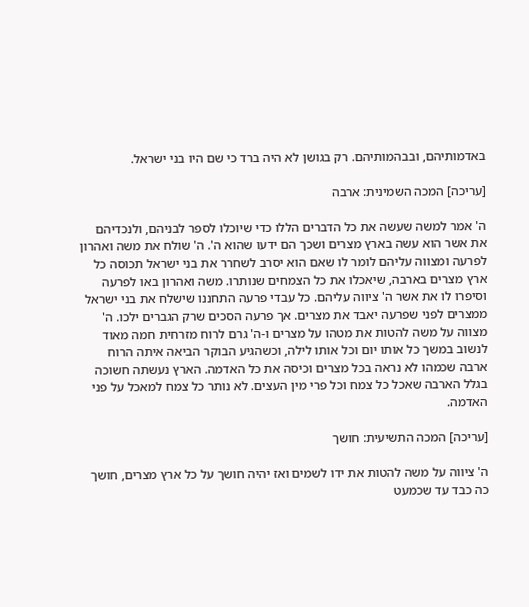באדמותיהם, ובבהמותיהם. רק בגושן לא היה ברד כי שם היו בני ישראל.

[עריכה] המכה השמינית: ארבה

ה' אמר למשה שעשה את כל הדברים הללו כדי שיוכלו לספר לבניהם, ולנכדיהם את אשר הוא עשה בארץ מצרים ושכך הם ידעו שהוא ה'. ה' שולח את משה ואהרון לפרעה ומצווה עליהם לומר לו שאם הוא יסרב לשחרר את בני ישראל תכוסה כל ארץ מצרים בארבה, שיאכלו את כל הצמחים שנותרו. משה ואהרון באו לפרעה וסיפרו לו את אשר ה' ציווה עליהם. כל עבדי פרעה התחננו שישלח את בני ישראל ממצרים לפני שפרעה יאבד את מצרים. אך פרעה הסכים שרק הגברים ילכו. ה' מצווה על משה להטות את מטהו על מצרים ו-ה' גרם לרוח מזרחית חמה מאוד לנשוב במשך כל אותו יום וכל אותו לילה, וכשהגיע הבוקר הביאה איתה הרוח ארבה שכמהו לא נראה בכל מצרים וכיסה את כל האדמה. הארץ נעשתה חשוכה בגלל הארבה שאכל כל צמח וכל פרי מין העצים. לא נותר כל צמח למאכל על פני האדמה.

[עריכה] המכה התשיעית: חושך

ה' ציווה על משה להטות את ידו לשמים ואז יהיה חושך על כל ארץ מצרים, חושך כה כבד עד שכמעט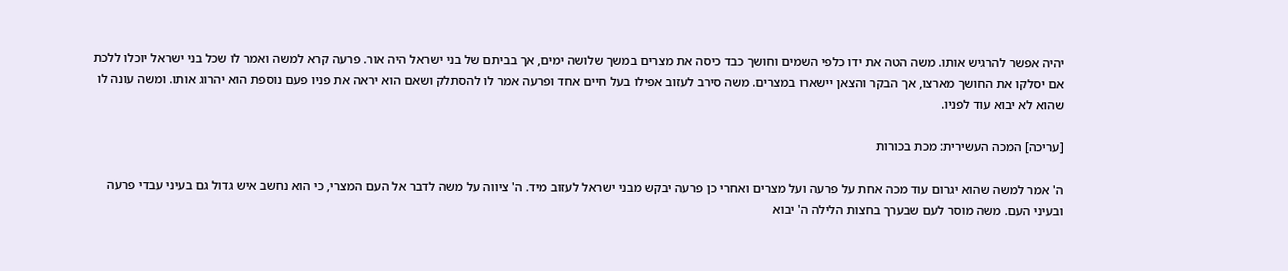יהיה אפשר להרגיש אותו. משה הטה את ידו כלפי השמים וחושך כבד כיסה את מצרים במשך שלושה ימים, אך בביתם של בני ישראל היה אור. פרעה קרא למשה ואמר לו שכל בני ישראל יוכלו ללכת אם יסלקו את החושך מארצו, אך הבקר והצאן יישארו במצרים. משה סירב לעזוב אפילו בעל חיים אחד ופרעה אמר לו להסתלק ושאם הוא יראה את פניו פעם נוספת הוא יהרוג אותו. ומשה עונה לו שהוא לא יבוא עוד לפניו.

[עריכה] המכה העשירית: מכת בכורות

ה' אמר למשה שהוא יגרום עוד מכה אחת על פרעה ועל מצרים ואחרי כן פרעה יבקש מבני ישראל לעזוב מיד. ה' ציווה על משה לדבר אל העם המצרי, כי הוא נחשב איש גדול גם בעיני עבדי פרעה ובעיני העם. משה מוסר לעם שבערך בחצות הלילה ה' יבוא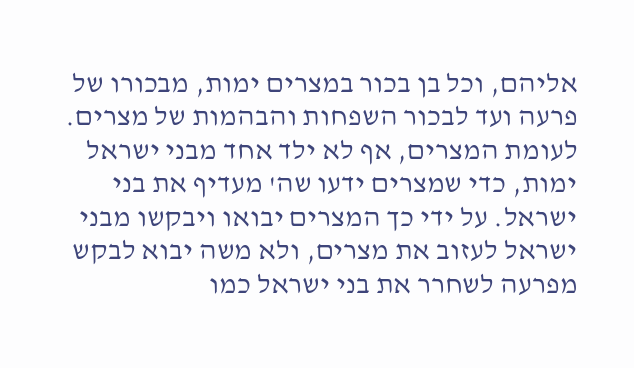אליהם, וכל בן בכור במצרים ימות, מבכורו של פרעה ועד לבכור השפחות והבהמות של מצרים. לעומת המצרים, אף לא ילד אחד מבני ישראל ימות, כדי שמצרים ידעו שה' מעדיף את בני ישראל. על ידי כך המצרים יבואו ויבקשו מבני ישראל לעזוב את מצרים, ולא משה יבוא לבקש מפרעה לשחרר את בני ישראל כמו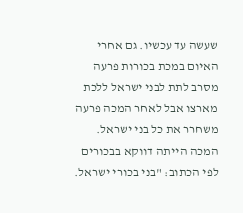שעשה עד עכשיו. גם אחרי האיום במכת בכורות פרעה מסרב לתת לבני ישראל ללכת מארצו אבל לאחר המכה פרעה משחרר את כל בני ישראל. המכה הייתה דווקא בבכורים לפי הכתוב: "בני בכורי ישראל.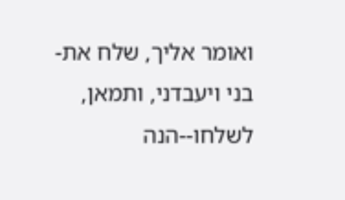ואומר אליך, שלח את-בני ויעבדני, ותמאן, לשלחו--הנה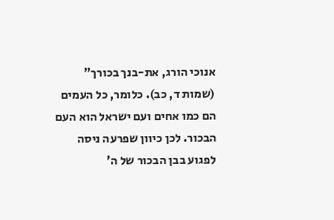אנוכי הורג, את-בנך בכורך" (שמות ד, כב). כלומר, כל העמים הם כמו אחים ועם ישראל הוא העם הבכור. לכן כיוון שפרעה ניסה לפגוע בבן הבכור של ה'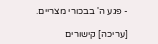- פגע ה' בבכורי מצריים.

[עריכה] קישורים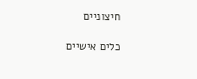חיצוניים

כלים אישיים